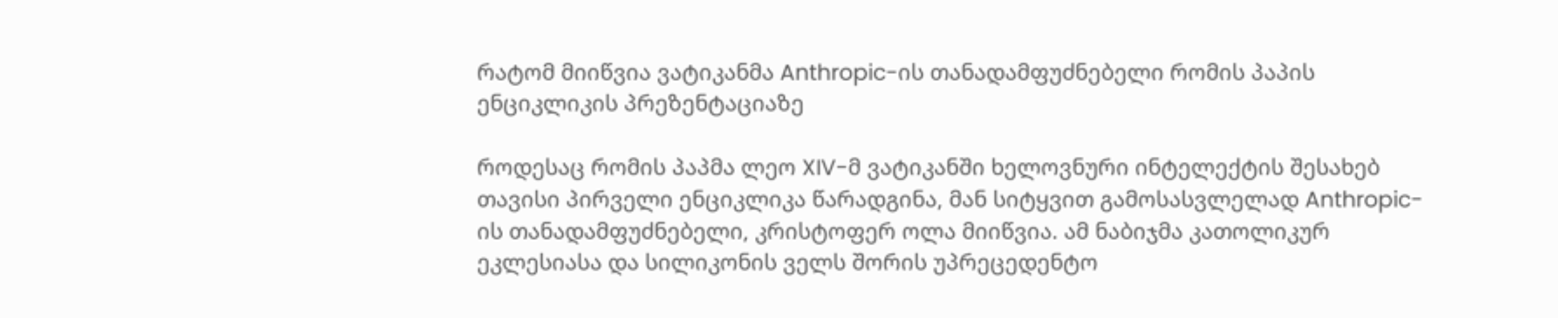რატომ მიიწვია ვატიკანმა Anthropic-ის თანადამფუძნებელი რომის პაპის ენციკლიკის პრეზენტაციაზე

როდესაც რომის პაპმა ლეო XIV-მ ვატიკანში ხელოვნური ინტელექტის შესახებ თავისი პირველი ენციკლიკა წარადგინა, მან სიტყვით გამოსასვლელად Anthropic-ის თანადამფუძნებელი, კრისტოფერ ოლა მიიწვია. ამ ნაბიჯმა კათოლიკურ ეკლესიასა და სილიკონის ველს შორის უპრეცედენტო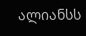ალიანსს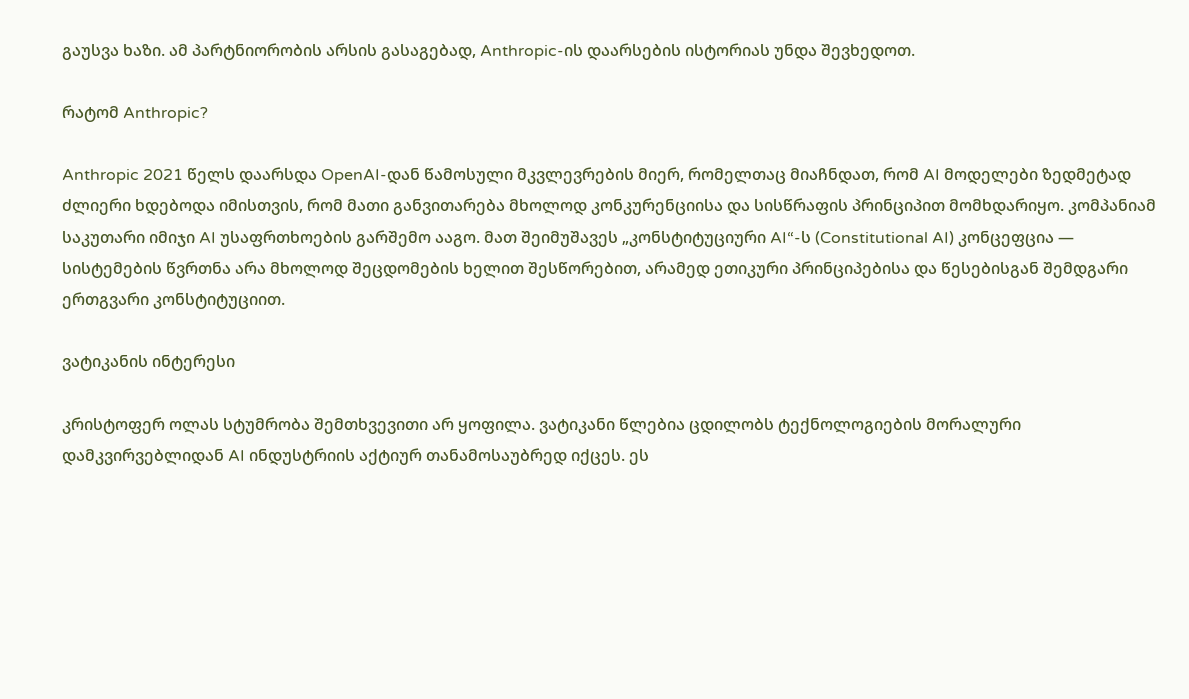გაუსვა ხაზი. ამ პარტნიორობის არსის გასაგებად, Anthropic-ის დაარსების ისტორიას უნდა შევხედოთ.

რატომ Anthropic?

Anthropic 2021 წელს დაარსდა OpenAI-დან წამოსული მკვლევრების მიერ, რომელთაც მიაჩნდათ, რომ AI მოდელები ზედმეტად ძლიერი ხდებოდა იმისთვის, რომ მათი განვითარება მხოლოდ კონკურენციისა და სისწრაფის პრინციპით მომხდარიყო. კომპანიამ საკუთარი იმიჯი AI უსაფრთხოების გარშემო ააგო. მათ შეიმუშავეს „კონსტიტუციური AI“-ს (Constitutional AI) კონცეფცია — სისტემების წვრთნა არა მხოლოდ შეცდომების ხელით შესწორებით, არამედ ეთიკური პრინციპებისა და წესებისგან შემდგარი ერთგვარი კონსტიტუციით.

ვატიკანის ინტერესი

კრისტოფერ ოლას სტუმრობა შემთხვევითი არ ყოფილა. ვატიკანი წლებია ცდილობს ტექნოლოგიების მორალური დამკვირვებლიდან AI ინდუსტრიის აქტიურ თანამოსაუბრედ იქცეს. ეს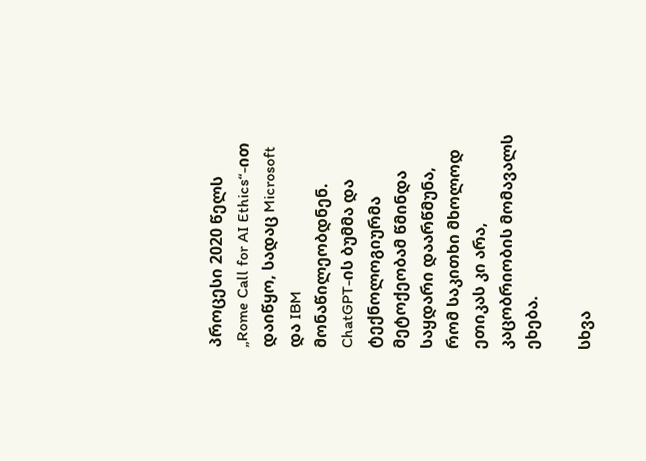პროცესი 2020 წელს „Rome Call for AI Ethics“-ით დაიწყო, სადაც Microsoft და IBM მონაწილეობდნენ. ChatGPT-ის ბუმმა და ტექნოლოგიურმა მეტოქეობამ წმინდა საყდარი დაარწმუნა, რომ საკითხი მხოლოდ ეთიკას კი არა, კაცობრიობის მომავალს ეხება.

სხვა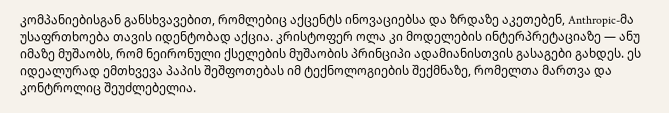კომპანიებისგან განსხვავებით, რომლებიც აქცენტს ინოვაციებსა და ზრდაზე აკეთებენ, Anthropic-მა უსაფრთხოება თავის იდენტობად აქცია. კრისტოფერ ოლა კი მოდელების ინტერპრეტაციაზე — ანუ იმაზე მუშაობს, რომ ნეირონული ქსელების მუშაობის პრინციპი ადამიანისთვის გასაგები გახდეს. ეს იდეალურად ემთხვევა პაპის შეშფოთებას იმ ტექნოლოგიების შექმნაზე, რომელთა მართვა და კონტროლიც შეუძლებელია.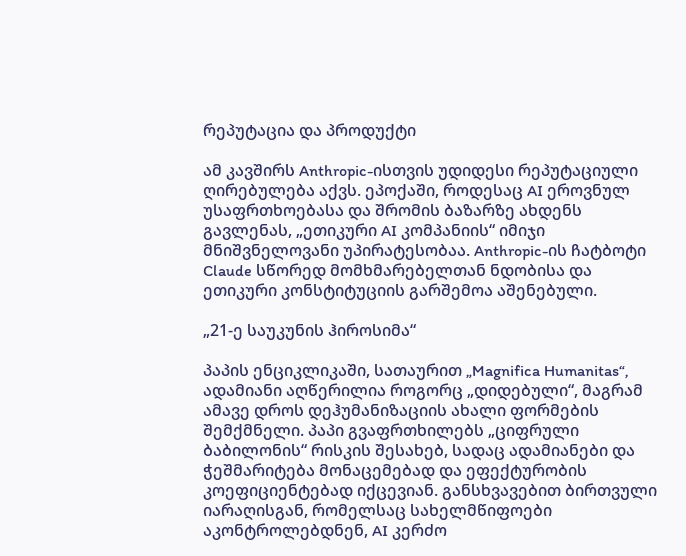რეპუტაცია და პროდუქტი

ამ კავშირს Anthropic-ისთვის უდიდესი რეპუტაციული ღირებულება აქვს. ეპოქაში, როდესაც AI ეროვნულ უსაფრთხოებასა და შრომის ბაზარზე ახდენს გავლენას, „ეთიკური AI კომპანიის“ იმიჯი მნიშვნელოვანი უპირატესობაა. Anthropic-ის ჩატბოტი Claude სწორედ მომხმარებელთან ნდობისა და ეთიკური კონსტიტუციის გარშემოა აშენებული.

„21-ე საუკუნის ჰიროსიმა“

პაპის ენციკლიკაში, სათაურით „Magnifica Humanitas“, ადამიანი აღწერილია როგორც „დიდებული“, მაგრამ ამავე დროს დეჰუმანიზაციის ახალი ფორმების შემქმნელი. პაპი გვაფრთხილებს „ციფრული ბაბილონის“ რისკის შესახებ, სადაც ადამიანები და ჭეშმარიტება მონაცემებად და ეფექტურობის კოეფიციენტებად იქცევიან. განსხვავებით ბირთვული იარაღისგან, რომელსაც სახელმწიფოები აკონტროლებდნენ, AI კერძო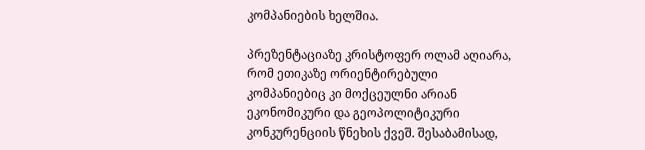კომპანიების ხელშია.

პრეზენტაციაზე კრისტოფერ ოლამ აღიარა, რომ ეთიკაზე ორიენტირებული კომპანიებიც კი მოქცეულნი არიან ეკონომიკური და გეოპოლიტიკური კონკურენციის წნეხის ქვეშ. შესაბამისად,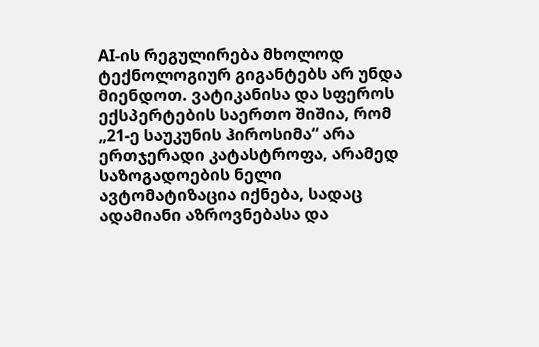AI-ის რეგულირება მხოლოდ ტექნოლოგიურ გიგანტებს არ უნდა მიენდოთ. ვატიკანისა და სფეროს ექსპერტების საერთო შიშია, რომ „21-ე საუკუნის ჰიროსიმა“ არა ერთჯერადი კატასტროფა, არამედ საზოგადოების ნელი ავტომატიზაცია იქნება, სადაც ადამიანი აზროვნებასა და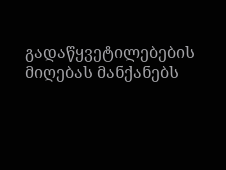გადაწყვეტილებების მიღებას მანქანებს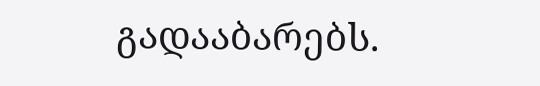გადააბარებს.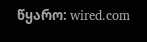წყარო: wired.com